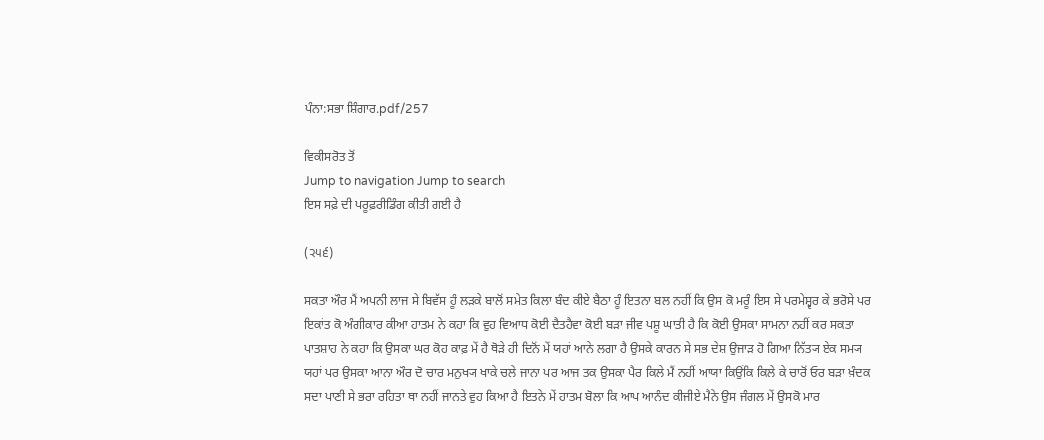ਪੰਨਾ:ਸਭਾ ਸ਼ਿੰਗਾਰ.pdf/257

ਵਿਕੀਸਰੋਤ ਤੋਂ
Jump to navigation Jump to search
ਇਸ ਸਫ਼ੇ ਦੀ ਪਰੂਫ਼ਰੀਡਿੰਗ ਕੀਤੀ ਗਈ ਹੈ

(੨੫੬)

ਸਕਤਾ ਔਰ ਮੈਂ ਅਪਨੀ ਲਾਜ ਸੇ ਬਿਵੱਸ ਹੂੰ ਲੜਕੇ ਬਾਲੋਂ ਸਮੇਤ ਕਿਲਾ ਬੰਦ ਕੀਏ ਬੈਠਾ ਹੂੰ ਇਤਨਾ ਬਲ ਨਹੀਂ ਕਿ ਉਸ ਕੋ ਮਰੂੰ ਇਸ ਸੇ ਪਰਮੇਸ਼੍ਵਰ ਕੇ ਭਰੋਸੇ ਪਰ ਇਕਾਂਤ ਕੋ ਅੰਗੀਕਾਰ ਕੀਆ ਹਾਤਮ ਨੇ ਕਹਾ ਕਿ ਵੁਹ ਵਿਆਧ ਕੋਈ ਦੈਤਹੈਵਾ ਕੋਈ ਬੜਾ ਜੀਵ ਪਸ਼ੂ ਘਾਤੀ ਹੈ ਕਿ ਕੋਈ ਉਸਕਾ ਸਾਮਨਾ ਨਹੀਂ ਕਰ ਸਕਤਾ ਪਾਤਸ਼ਾਹ ਨੇ ਕਹਾ ਕਿ ਉਸਕਾ ਘਰ ਕੋਹ ਕਾਫ਼ ਮੇਂ ਹੈ ਥੋੜੇ ਹੀ ਦਿਨੋਂ ਮੇਂ ਯਹਾਂ ਆਨੇ ਲਗਾ ਹੈ ਉਸਕੇ ਕਾਰਨ ਸੇ ਸਭ ਦੇਸ਼ ਉਜਾੜ ਹੋ ਗਿਆ ਨਿੱਤ੍ਯ ਏਕ ਸਮ੍ਯ ਯਹਾਂ ਪਰ ਉਸਕਾ ਆਨਾ ਔਰ ਦੋ ਚਾਰ ਮਨੁਖ੍ਯ ਖਾਕੇ ਚਲੇ ਜਾਨਾ ਪਰ ਆਜ ਤਕ ਉਸਕਾ ਪੈਰ ਕਿਲੇ ਮੈਂ ਨਹੀਂ ਆਯਾ ਕਿਉਂਕਿ ਕਿਲੇ ਕੇ ਚਾਰੋਂ ਓਰ ਬੜਾ ਖ਼ੰਦਕ ਸਦਾ ਪਾਣੀ ਸੇ ਭਰਾ ਰਹਿਤਾ ਥਾ ਨਹੀਂ ਜਾਨਤੇ ਵੁਹ ਕਿਆ ਹੈ ਇਤਨੇ ਮੇਂ ਹਾਤਮ ਬੋਲਾ ਕਿ ਆਪ ਆਨੰਦ ਕੀਜੀਏ ਮੈਨੇ ਉਸ ਜੰਗਲ ਮੇਂ ਉਸਕੋ ਮਾਰ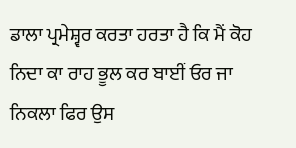ਡਾਲਾ ਪ੍ਰਮੇਸ਼੍ਵਰ ਕਰਤਾ ਹਰਤਾ ਹੈ ਕਿ ਮੈਂ ਕੋਹ ਨਿਦਾ ਕਾ ਰਾਹ ਭੂਲ ਕਰ ਬਾਈਂ ਓਰ ਜਾ ਨਿਕਲਾ ਫਿਰ ਉਸ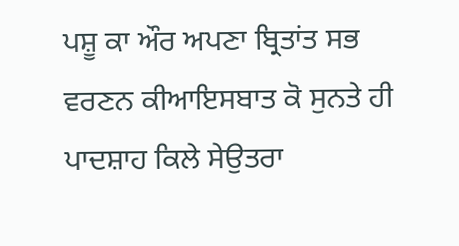ਪਸ਼ੂ ਕਾ ਔਰ ਅਪਣਾ ਬ੍ਰਿਤਾਂਤ ਸਭ ਵਰਣਨ ਕੀਆਇਸਬਾਤ ਕੋ ਸੁਨਤੇ ਹੀ ਪਾਦਸ਼ਾਹ ਕਿਲੇ ਸੇਉਤਰਾ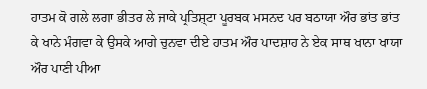ਹਾਤਮ ਕੋ ਗਲੇ ਲਗਾ ਭੀਤਰ ਲੇ ਜਾਕੇ ਪ੍ਰਤਿਸ਼੍ਟਾ ਪੂਰਬਕ ਮਸਨਦ ਪਰ ਬਠਾਯਾ ਔਰ ਭਾਂਤ ਭਾਂਤ ਕੇ ਖਾਨੇ ਮੰਗਵਾ ਕੇ ਉਸਕੇ ਆਗੇ ਚੁਨਵਾ ਦੀਏ ਹਾਤਮ ਔਰ ਪਾਦਸ਼ਾਹ ਨੇ ਏਕ ਸਾਥ ਖਾਨਾ ਖਾਯਾ ਔਰ ਪਾਣੀ ਪੀਆ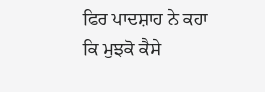ਫਿਰ ਪਾਦਸ਼ਾਹ ਨੇ ਕਹਾ ਕਿ ਮੁਝਕੋ ਕੈਸੇ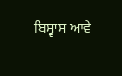ਬਿਸ੍ਵਾਸ ਆਵੇ